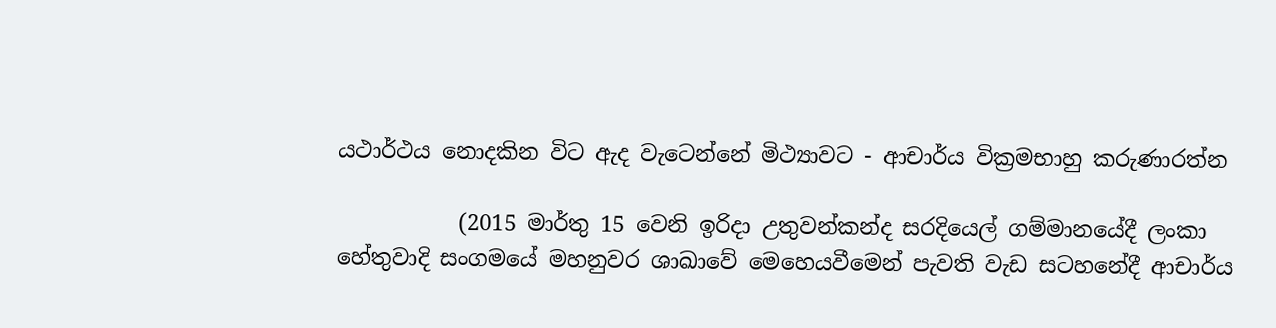යථාර්ථය නොදකින විට ඇද වැටෙන්නේ මිථ්‍යාවට - ආචාර්ය වික්‍රමභාහු කරුණාරත්න

           (2015 මාර්තු 15 වෙනි ඉරිදා උතුවන්කන්ද සරදියෙල් ගම්මානයේදී ලංකා හේතුවාදි සංගමයේ මහනුවර ශාඛාවේ මෙහෙයවීමෙන් පැවති වැඩ සටහනේදී ආචාර්ය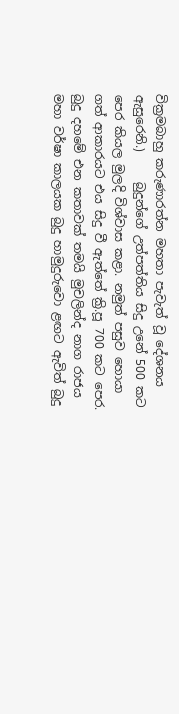වික්‍රමබාහු කරුණාරත්න මහතා පැවැත් වූ දේශනය ඇසුරෙනි.)     බුදුන්ගේ උත්පත්තිය සිදු උනේ 500 කට පෙර කියල මුලදි විශ්වාස කළා. නමුත් පසුව හොයා ගත් ආකාරයට එය සිදු වී ඇත්තේ ක්‍රි.පූ 700 කට පෙර. බුදු දහමේ එන කතාවක් තමයි මුචලින්ද නාග රාජය මහා වර්ෂා කාලයක බුදු හාමුදුරුවො ළඟට ඇවිත් බුදු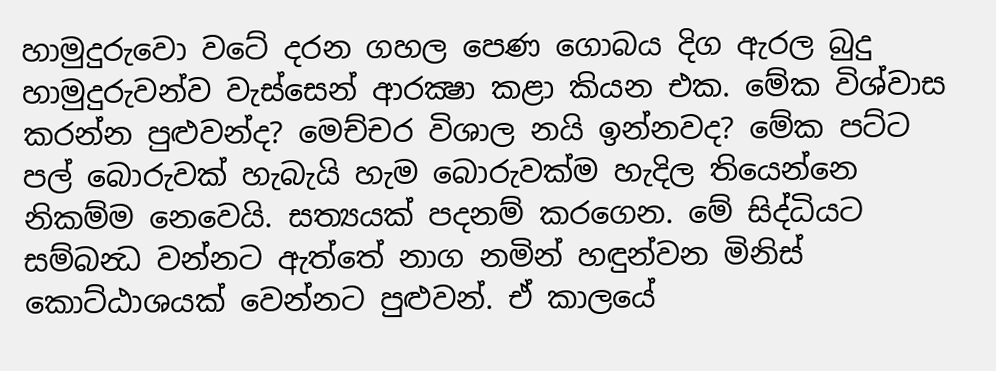හාමුදුරුවො වටේ දරන ගහල පෙණ ගොබය දිග ඇරල බුදු හාමුදුරුවන්ව වැස්සෙන් ආරක්‍ෂා කළා කියන එක. මේක විශ්වාස කරන්න පුළුවන්ද? මෙච්චර විශාල නයි ඉන්නවද? මේක පට්ට පල් බොරුවක් හැබැයි හැම බොරුවක්ම හැදිල තියෙන්නෙ නිකම්ම නෙවෙයි. සත්‍යයක් පදනම් කරගෙන. මේ සිද්ධියට සම්බන්‍ධ වන්නට ඇත්තේ නාග නමින් හඳුන්වන මිනිස් කොට්ඨාශයක් වෙන්නට පුළුවන්. ඒ කාලයේ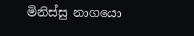මිනිස්සු නාගයො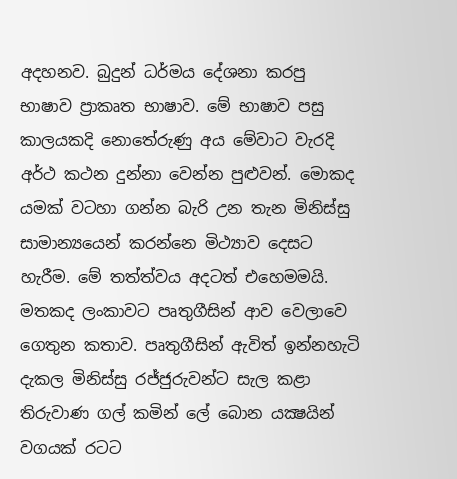අදහනව. බුදුන් ධර්මය දේශනා කරපු භාෂාව ප්‍රාකෘත භාෂාව. මේ භාෂාව පසු කාලයකදි නොතේරුණු අය මේවාට වැරදි අර්ථ කථන දුන්නා වෙන්න පුළුවන්. මොකද යමක් වටහා ගන්න බැරි උන තැන මිනිස්සු සාමාන්‍යයෙන් කරන්නෙ මිථ්‍යාව දෙසට හැරීම. මේ තත්ත්වය අදටත් එහෙමමයි. මතකද ලංකාවට පෘතුගීසින් ආව වෙලාවෙ ගෙතුන කතාව. පෘතුගීසින් ඇවිත් ඉන්නහැටි දැකල මිනිස්සු රජ්ජුරුවන්ට සැල කළා තිරුවාණ ගල් කමින් ලේ බොන යක්‍ෂයින් වගයක් රටට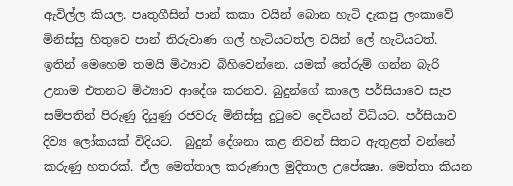ඇවිල්ල කියල. පෘතුගීසින් පාන් කකා වයින් බොන හැටි දැකපු ලංකාවේ මිනිස්සු හිතුවෙ පාන් තිරුවාණ ගල් හැටියටත්ල වයින් ලේ හැටියටත්.  ඉතින් මෙහෙම තමයි මිථ්‍යාව බිහිවෙන්නෙ. යමක් තේරුම් ගන්න බැරි උනාම එතනට මිථ්‍යාව ආදේශ කරනව. බුදුන්ගේ කාලෙ පර්සියාවෙ සැප සම්පතින් පිරුණු දියුණු රජවරු මිනිස්සු දුටුවෙ දෙවියන් විධියට. පර්සියාව දිව්‍ය ලෝකයක් විදියට.  බුදුන් දේශනා කළ නිවන් සිතට ඇතුළත් වන්නේ කරුණු හතරක්. ඒල මෙත්තාල කරුණාල මුදිතාල උපේක්‍ෂා. මෙත්තා කියන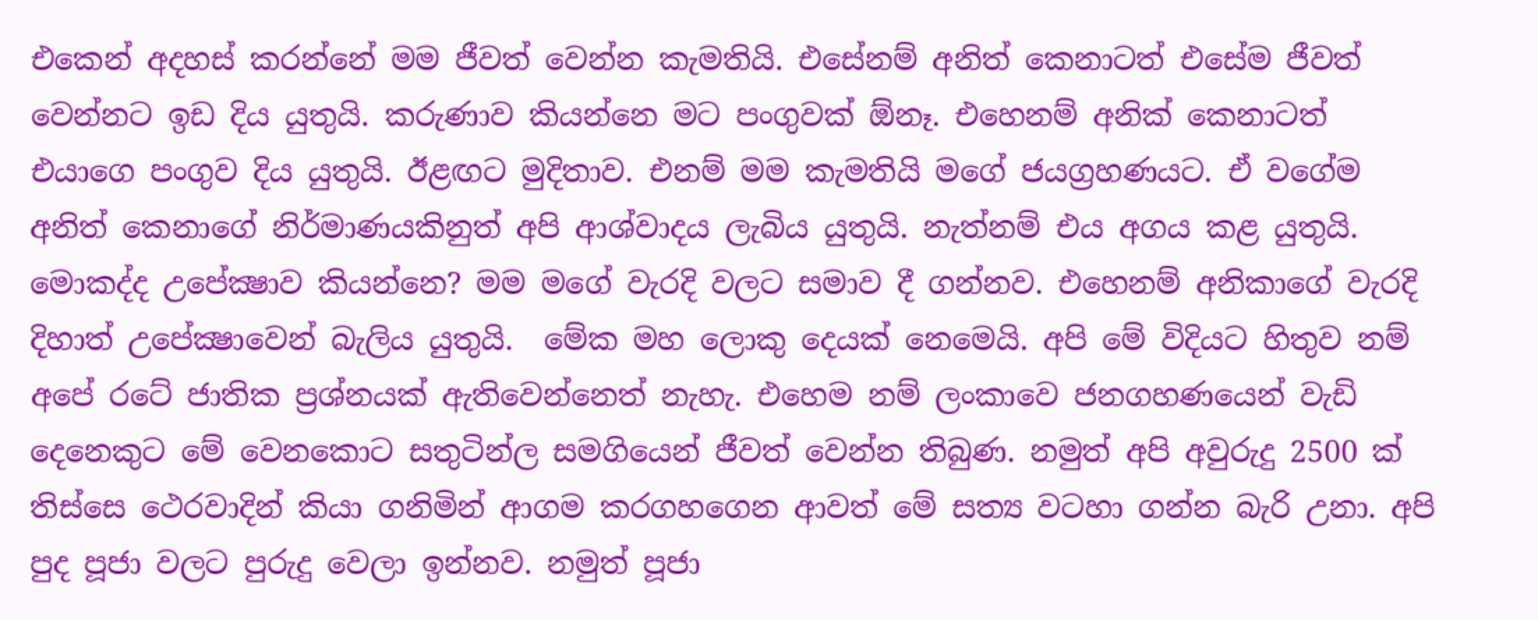එකෙන් අදහස් කරන්නේ මම ජීවත් වෙන්න කැමතියි. එසේනම් අනිත් කෙනාටත් එසේම ජීවත් වෙන්නට ඉඩ දිය යුතුයි. කරුණාව කියන්නෙ මට පංගුවක් ඕනෑ. එහෙනම් අනික් කෙනාටත් එයාගෙ පංගුව දිය යුතුයි. ඊළඟට මුදිතාව. එනම් මම කැමතියි මගේ ජයග්‍රහණයට. ඒ වගේම අනිත් කෙනාගේ නිර්මාණයකිනුත් අපි ආශ්වාදය ලැබිය යුතුයි. නැත්නම් එය අගය කළ යුතුයි. මොකද්ද උපේක්‍ෂාව කියන්නෙ? මම මගේ වැරදි වලට සමාව දී ගන්නව. එහෙනම් අනිකාගේ වැරදි දිහාත් උපේක්‍ෂාවෙන් බැලිය යුතුයි.  මේක මහ ලොකු දෙයක් නෙමෙයි. අපි මේ විදියට හිතුව නම් අපේ රටේ ජාතික ප්‍රශ්නයක් ඇතිවෙන්නෙත් නැහැ. එහෙම නම් ලංකාවෙ ජනගහණයෙන් වැඩි දෙනෙකුට මේ වෙනකොට සතුටින්ල සමගියෙන් ජීවත් වෙන්න තිබුණ. නමුත් අපි අවුරුදු 2500 ක් තිස්සෙ ථෙරවාදින් කියා ගනිමින් ආගම කරගහගෙන ආවත් මේ සත්‍ය වටහා ගන්න බැරි උනා. අපි පුද පූජා වලට පුරුදු වෙලා ඉන්නව. නමුත් පූජා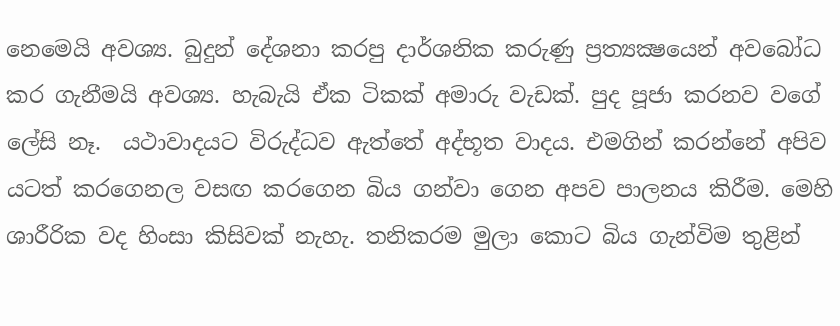නෙමෙයි අවශ්‍ය. බුදුන් දේශනා කරපු දාර්ශනික කරුණු ප්‍රත්‍යක්‍ෂයෙන් අවබෝධ කර ගැනීමයි අවශ්‍ය. හැබැයි ඒක ටිකක් අමාරු වැඩක්. පුද පූජා කරනව වගේ ලේසි නෑ.  යථාවාදයට විරුද්ධව ඇත්තේ අද්භූත වාදය. එමගින් කරන්නේ අපිව යටත් කරගෙනල වසඟ කරගෙන බිය ගන්වා ගෙන අපව පාලනය කිරීම. මෙහි ශාරීරික වද හිංසා කිසිවක් නැහැ. තනිකරම මුලා කොට බිය ගැන්විම තුළින්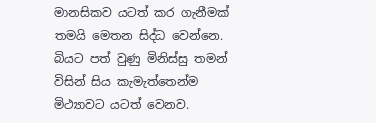මානසිකව යටත් කර ගැනීමක් තමයි මෙතන සිද්ධ වෙන්නෙ. බියට පත් වුණු මිනිස්සු තමන් විසින් සිය කැමැත්තෙන්ම මිථ්‍යාවට යටත් වෙනව.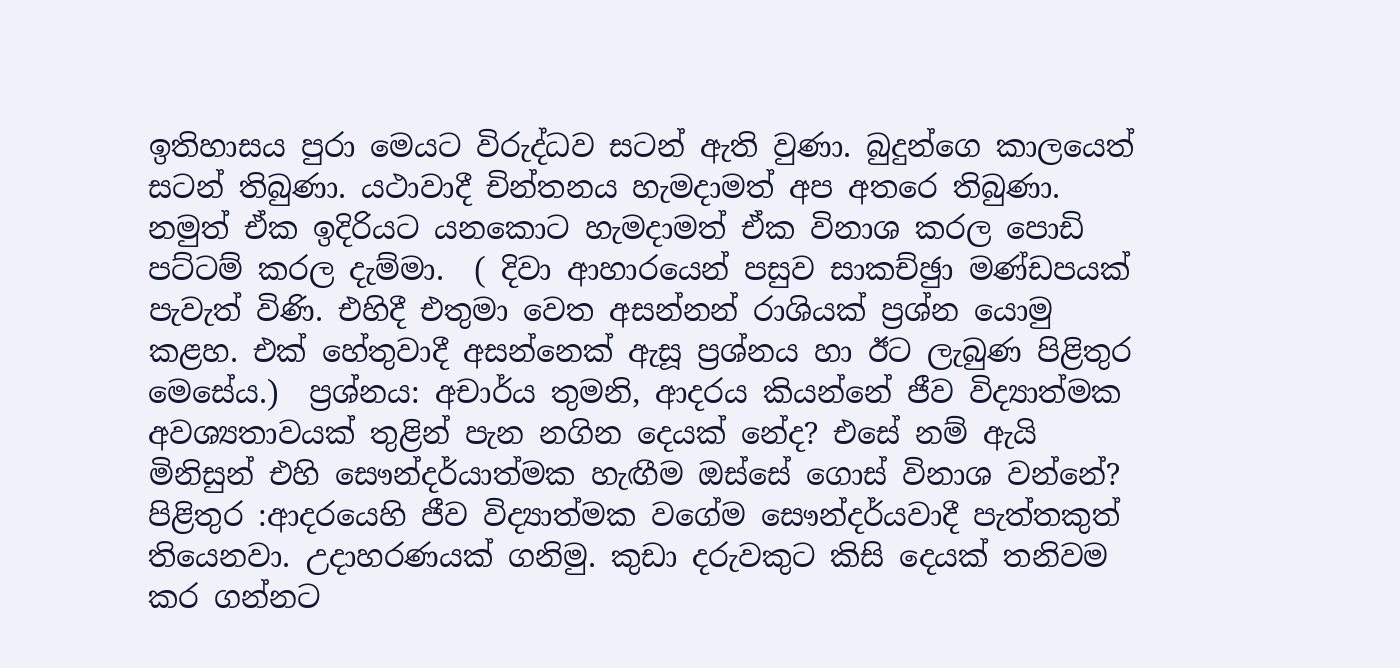ඉතිහාසය පුරා මෙයට විරුද්ධව සටන් ඇති වුණා. බුදුන්ගෙ කාලයෙත් සටන් තිබුණා. යථාවාදී චින්තනය හැමදාමත් අප අතරෙ තිබුණා. නමුත් ඒක ඉදිරියට යනකොට හැමදාමත් ඒක විනාශ කරල පොඩි පට්ටම් කරල දැම්මා.  ( දිවා ආහාරයෙන් පසුව සාකච්ඡුා මණ්ඩපයක් පැවැත් විණි. එහිදී එතුමා වෙත අසන්නන් රාශියක් ප්‍රශ්න යොමු කළහ. එක් හේතුවාදී අසන්නෙක් ඇසූ ප්‍රශ්නය හා ඊට ලැබුණ පිළිතුර මෙසේය.)  ප්‍රශ්නය: අචාර්ය තුමනි, ආදරය කියන්නේ ජීව විද්‍යාත්මක අවශ්‍යතාවයක් තුළින් පැන නගින දෙයක් නේද? එසේ නම් ඇයි මිනිසුන් එහි සෞන්දර්යාත්මක හැඟීම ඔස්සේ ගොස් විනාශ වන්නේ?  පිළිතුර :ආදරයෙහි ජීව විද්‍යාත්මක වගේම සෞන්දර්යවාදී පැත්තකුත් තියෙනවා. උදාහරණයක් ගනිමු. කුඩා දරුවකුට කිසි දෙයක් තනිවම කර ගන්නට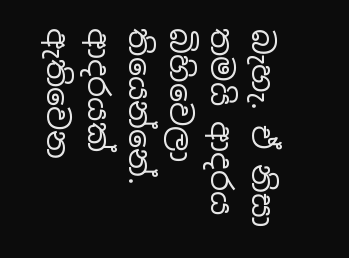බැහැ. ඒ නිසා තමයි ආදරය බිහිවෙලා තියෙන්නේ. ආදරයක් ඇතිවෙන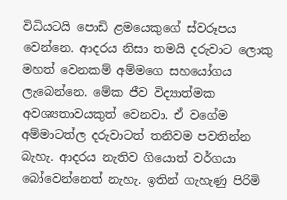විධියටයි පොඩි ළමයෙකුගේ ස්වරූපය වෙන්නෙ. ආදරය නිසා තමයි දරුවාට ලොකු මහත් වෙනකම් අම්මගෙ සහයෝගය ලැබෙන්නෙ. මේක ජීව විද්‍යාත්මක අවශ්‍යතාවයකුත් වෙනවා. ඒ වගේම අම්මාටත්ල දරුවාටත් තනිවම පවතින්න බැහැ. ආදරය නැතිව ගියොත් වර්ගයා බෝවෙන්නෙත් නැහැ. ඉතින් ගැහැණු පිරිමි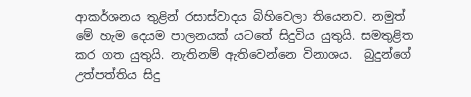ආකර්ශනය තුළින් රසාස්වාදය බිහිවෙලා තියෙනව. නමුත් මේ හැම දෙයම පාලනයක් යටතේ සිදුවිය යුතුයි. සමතුළිත කර ගත යුතුයි. නැතිනම් ඇතිවෙන්නෙ විනාශය.  බුදුන්ගේ උත්පත්තිය සිදු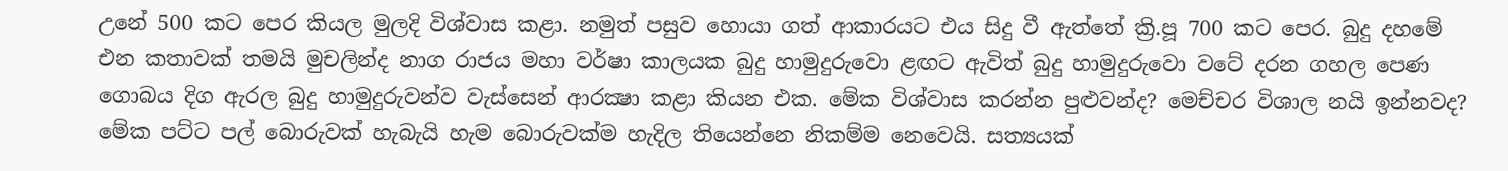උනේ 500 කට පෙර කියල මුලදි විශ්වාස කළා. නමුත් පසුව හොයා ගත් ආකාරයට එය සිදු වී ඇත්තේ ක්‍රි.පූ 700 කට පෙර. බුදු දහමේ එන කතාවක් තමයි මුචලින්ද නාග රාජය මහා වර්ෂා කාලයක බුදු හාමුදුරුවො ළඟට ඇවිත් බුදු හාමුදුරුවො වටේ දරන ගහල පෙණ ගොබය දිග ඇරල බුදු හාමුදුරුවන්ව වැස්සෙන් ආරක්‍ෂා කළා කියන එක. මේක විශ්වාස කරන්න පුළුවන්ද? මෙච්චර විශාල නයි ඉන්නවද? මේක පට්ට පල් බොරුවක් හැබැයි හැම බොරුවක්ම හැදිල තියෙන්නෙ නිකම්ම නෙවෙයි. සත්‍යයක්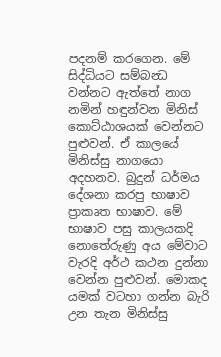පදනම් කරගෙන. මේ සිද්ධියට සම්බන්‍ධ වන්නට ඇත්තේ නාග නමින් හඳුන්වන මිනිස් කොට්ඨාශයක් වෙන්නට පුළුවන්. ඒ කාලයේ මිනිස්සු නාගයො අදහනව. බුදුන් ධර්මය දේශනා කරපු භාෂාව ප්‍රාකෘත භාෂාව. මේ භාෂාව පසු කාලයකදි නොතේරුණු අය මේවාට වැරදි අර්ථ කථන දුන්නා වෙන්න පුළුවන්. මොකද යමක් වටහා ගන්න බැරි උන තැන මිනිස්සු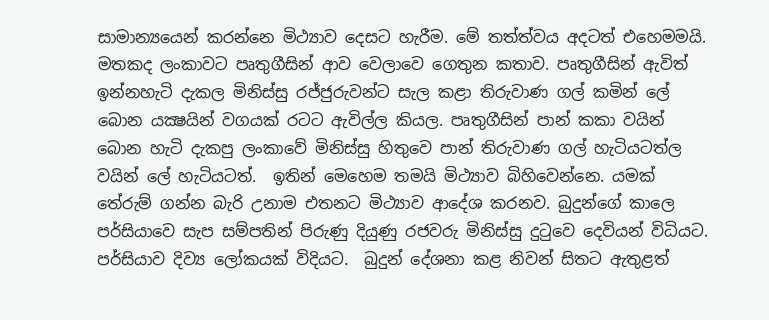සාමාන්‍යයෙන් කරන්නෙ මිථ්‍යාව දෙසට හැරීම. මේ තත්ත්වය අදටත් එහෙමමයි. මතකද ලංකාවට පෘතුගීසින් ආව වෙලාවෙ ගෙතුන කතාව. පෘතුගීසින් ඇවිත් ඉන්නහැටි දැකල මිනිස්සු රජ්ජුරුවන්ට සැල කළා තිරුවාණ ගල් කමින් ලේ බොන යක්‍ෂයින් වගයක් රටට ඇවිල්ල කියල. පෘතුගීසින් පාන් කකා වයින් බොන හැටි දැකපු ලංකාවේ මිනිස්සු හිතුවෙ පාන් තිරුවාණ ගල් හැටියටත්ල වයින් ලේ හැටියටත්.  ඉතින් මෙහෙම තමයි මිථ්‍යාව බිහිවෙන්නෙ. යමක් තේරුම් ගන්න බැරි උනාම එතනට මිථ්‍යාව ආදේශ කරනව. බුදුන්ගේ කාලෙ පර්සියාවෙ සැප සම්පතින් පිරුණු දියුණු රජවරු මිනිස්සු දුටුවෙ දෙවියන් විධියට. පර්සියාව දිව්‍ය ලෝකයක් විදියට.  බුදුන් දේශනා කළ නිවන් සිතට ඇතුළත්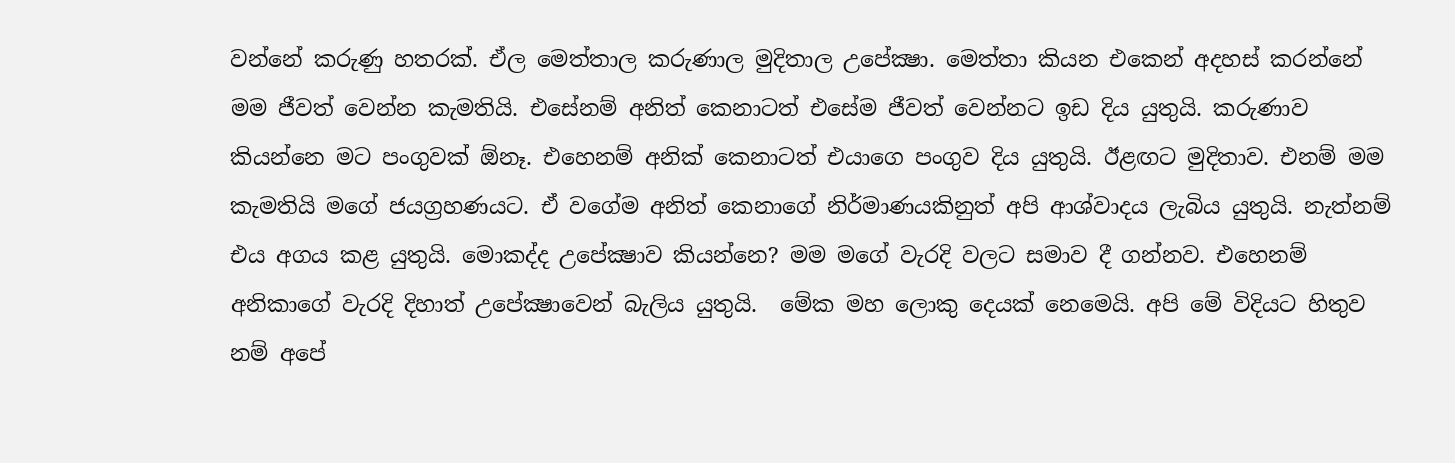වන්නේ කරුණු හතරක්. ඒල මෙත්තාල කරුණාල මුදිතාල උපේක්‍ෂා. මෙත්තා කියන එකෙන් අදහස් කරන්නේ මම ජීවත් වෙන්න කැමතියි. එසේනම් අනිත් කෙනාටත් එසේම ජීවත් වෙන්නට ඉඩ දිය යුතුයි. කරුණාව කියන්නෙ මට පංගුවක් ඕනෑ. එහෙනම් අනික් කෙනාටත් එයාගෙ පංගුව දිය යුතුයි. ඊළඟට මුදිතාව. එනම් මම කැමතියි මගේ ජයග්‍රහණයට. ඒ වගේම අනිත් කෙනාගේ නිර්මාණයකිනුත් අපි ආශ්වාදය ලැබිය යුතුයි. නැත්නම් එය අගය කළ යුතුයි. මොකද්ද උපේක්‍ෂාව කියන්නෙ? මම මගේ වැරදි වලට සමාව දී ගන්නව. එහෙනම් අනිකාගේ වැරදි දිහාත් උපේක්‍ෂාවෙන් බැලිය යුතුයි.  මේක මහ ලොකු දෙයක් නෙමෙයි. අපි මේ විදියට හිතුව නම් අපේ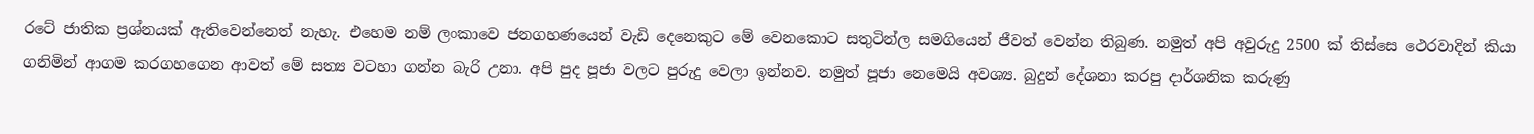රටේ ජාතික ප්‍රශ්නයක් ඇතිවෙන්නෙත් නැහැ. එහෙම නම් ලංකාවෙ ජනගහණයෙන් වැඩි දෙනෙකුට මේ වෙනකොට සතුටින්ල සමගියෙන් ජීවත් වෙන්න තිබුණ. නමුත් අපි අවුරුදු 2500 ක් තිස්සෙ ථෙරවාදින් කියා ගනිමින් ආගම කරගහගෙන ආවත් මේ සත්‍ය වටහා ගන්න බැරි උනා. අපි පුද පූජා වලට පුරුදු වෙලා ඉන්නව. නමුත් පූජා නෙමෙයි අවශ්‍ය. බුදුන් දේශනා කරපු දාර්ශනික කරුණු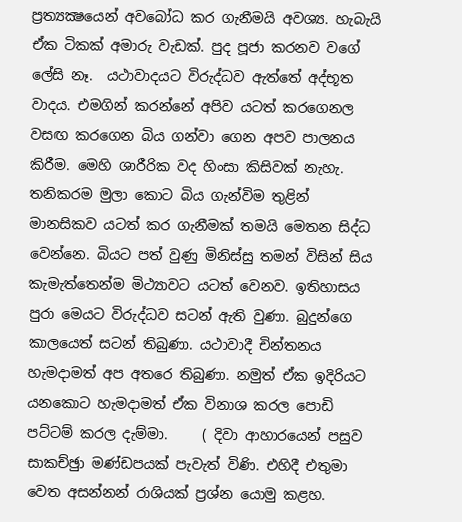ප්‍රත්‍යක්‍ෂයෙන් අවබෝධ කර ගැනීමයි අවශ්‍ය. හැබැයි ඒක ටිකක් අමාරු වැඩක්. පුද පූජා කරනව වගේ ලේසි නෑ.  යථාවාදයට විරුද්ධව ඇත්තේ අද්භූත වාදය. එමගින් කරන්නේ අපිව යටත් කරගෙනල වසඟ කරගෙන බිය ගන්වා ගෙන අපව පාලනය කිරීම. මෙහි ශාරීරික වද හිංසා කිසිවක් නැහැ. තනිකරම මුලා කොට බිය ගැන්විම තුළින් මානසිකව යටත් කර ගැනීමක් තමයි මෙතන සිද්ධ වෙන්නෙ. බියට පත් වුණු මිනිස්සු තමන් විසින් සිය කැමැත්තෙන්ම මිථ්‍යාවට යටත් වෙනව. ඉතිහාසය පුරා මෙයට විරුද්ධව සටන් ඇති වුණා. බුදුන්ගෙ කාලයෙත් සටන් තිබුණා. යථාවාදී චින්තනය හැමදාමත් අප අතරෙ තිබුණා. නමුත් ඒක ඉදිරියට යනකොට හැමදාමත් ඒක විනාශ කරල පොඩි පට්ටම් කරල දැම්මා.     ( දිවා ආහාරයෙන් පසුව සාකච්ඡුා මණ්ඩපයක් පැවැත් විණි. එහිදී එතුමා වෙත අසන්නන් රාශියක් ප්‍රශ්න යොමු කළහ.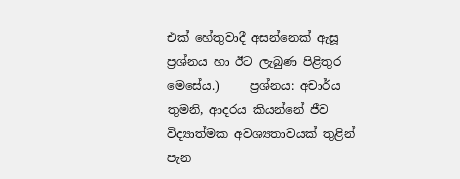එක් හේතුවාදී අසන්නෙක් ඇසූ ප්‍රශ්නය හා ඊට ලැබුණ පිළිතුර මෙසේය.)     ප්‍රශ්නය: අචාර්ය තුමනි, ආදරය කියන්නේ ජීව විද්‍යාත්මක අවශ්‍යතාවයක් තුළින් පැන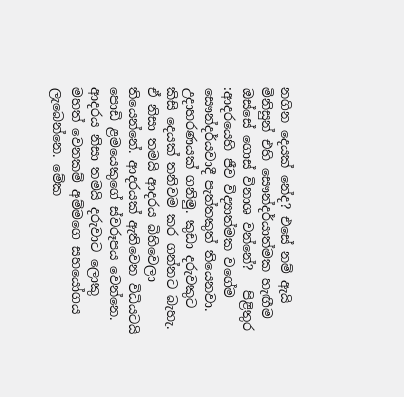නගින දෙයක් නේද? එසේ නම් ඇයි මිනිසුන් එහි සෞන්දර්යාත්මක හැඟීම ඔස්සේ ගොස් විනාශ වන්නේ?   පිළිතුර :ආදරයෙහි ජීව විද්‍යාත්මක වගේම සෞන්දර්යවාදී පැත්තකුත් තියෙනවා. උදාහරණයක් ගනිමු. කුඩා දරුවකුට කිසි දෙයක් තනිවම කර ගන්නට බැහැ. ඒ නිසා තමයි ආදරය බිහිවෙලා තියෙන්නේ. ආදරයක් ඇතිවෙන විධියටයි පොඩි ළමයෙකුගේ ස්වරූපය වෙන්නෙ. ආදරය නිසා තමයි දරුවාට ලොකු මහත් වෙනකම් අම්මගෙ සහයෝගය ලැබෙන්නෙ. මේක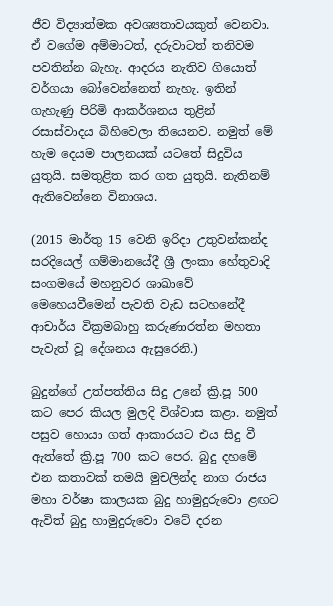ජීව විද්‍යාත්මක අවශ්‍යතාවයකුත් වෙනවා. ඒ වගේම අම්මාටත්, දරුවාටත් තනිවම පවතින්න බැහැ. ආදරය නැතිව ගියොත් වර්ගයා බෝවෙන්නෙත් නැහැ. ඉතින් ගැහැණු පිරිමි ආකර්ශනය තුළින් රසාස්වාදය බිහිවෙලා තියෙනව. නමුත් මේ හැම දෙයම පාලනයක් යටතේ සිදුවිය යුතුයි. සමතුළිත කර ගත යුතුයි. නැතිනම් ඇතිවෙන්නෙ විනාශය.

(2015 මාර්තු 15 වෙනි ඉරිදා උතුවන්කන්ද සරදියෙල් ගම්මානයේදී ශ්‍රී ලංකා හේතුවාදි සංගමයේ මහනුවර ශාඛාවේ මෙහෙයවීමෙන් පැවති වැඩ සටහනේදී ආචාර්ය වික්‍රමබාහු කරුණාරත්න මහතා පැවැත් වූ දේශනය ඇසුරෙනි.)

බුදුන්ගේ උත්පත්තිය සිදු උනේ ක්‍රි.පූ 500 කට පෙර කියල මුලදි විශ්වාස කළා. නමුත් පසුව හොයා ගත් ආකාරයට එය සිදු වී ඇත්තේ ක්‍රි.පූ 700 කට පෙර. බුදු දහමේ එන කතාවක් තමයි මුචලින්ද නාග රාජය මහා වර්ෂා කාලයක බුදු හාමුදුරුවො ළඟට ඇවිත් බුදු හාමුදුරුවො වටේ දරන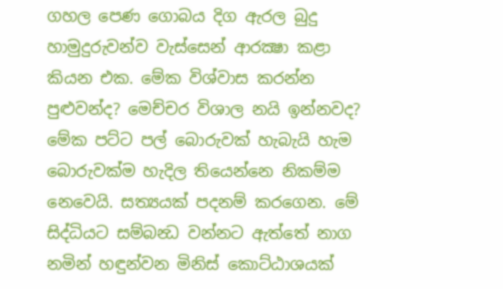ගහල පෙණ ගොබය දිග ඇරල බුදු හාමුදුරුවන්ව වැස්සෙන් ආරක්‍ෂා කළා කියන එක. මේක විශ්වාස කරන්න පුළුවන්ද? මෙච්චර විශාල නයි ඉන්නවද? මේක පට්ට පල් බොරුවක් හැබැයි හැම බොරුවක්ම හැදිල තියෙන්නෙ නිකම්ම නෙවෙයි. සත්‍යයක් පදනම් කරගෙන. මේ සිද්ධියට සම්බන්‍ධ වන්නට ඇත්තේ නාග නමින් හඳුන්වන මිනිස් කොට්ඨාශයක්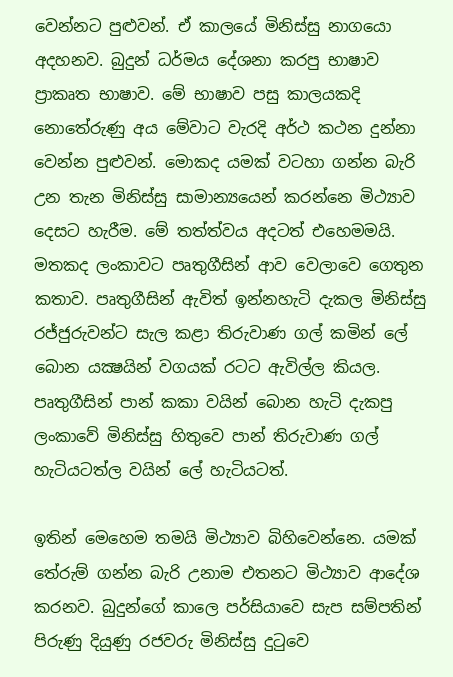වෙන්නට පුළුවන්. ඒ කාලයේ මිනිස්සු නාගයො අදහනව. බුදුන් ධර්මය දේශනා කරපු භාෂාව ප්‍රාකෘත භාෂාව. මේ භාෂාව පසු කාලයකදි නොතේරුණු අය මේවාට වැරදි අර්ථ කථන දුන්නා වෙන්න පුළුවන්. මොකද යමක් වටහා ගන්න බැරි උන තැන මිනිස්සු සාමාන්‍යයෙන් කරන්නෙ මිථ්‍යාව දෙසට හැරීම. මේ තත්ත්වය අදටත් එහෙමමයි. මතකද ලංකාවට පෘතුගීසින් ආව වෙලාවෙ ගෙතුන කතාව. පෘතුගීසින් ඇවිත් ඉන්නහැටි දැකල මිනිස්සු රජ්ජුරුවන්ට සැල කළා තිරුවාණ ගල් කමින් ලේ බොන යක්‍ෂයින් වගයක් රටට ඇවිල්ල කියල. පෘතුගීසින් පාන් කකා වයින් බොන හැටි දැකපු ලංකාවේ මිනිස්සු හිතුවෙ පාන් තිරුවාණ ගල් හැටියටත්ල වයින් ලේ හැටියටත්.

ඉතින් මෙහෙම තමයි මිථ්‍යාව බිහිවෙන්නෙ. යමක් තේරුම් ගන්න බැරි උනාම එතනට මිථ්‍යාව ආදේශ කරනව. බුදුන්ගේ කාලෙ පර්සියාවෙ සැප සම්පතින් පිරුණු දියුණු රජවරු මිනිස්සු දුටුවෙ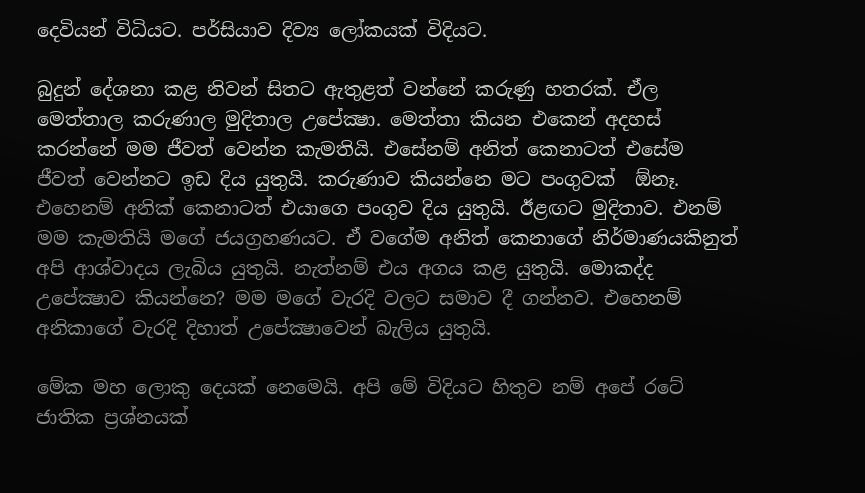දෙවියන් විධියට. පර්සියාව දිව්‍ය ලෝකයක් විදියට.

බුදුන් දේශනා කළ නිවන් සිතට ඇතුළත් වන්නේ කරුණු හතරක්. ඒල මෙත්තාල කරුණාල මුදිතාල උපේක්‍ෂා. මෙත්තා කියන එකෙන් අදහස් කරන්නේ මම ජීවත් වෙන්න කැමතියි. එසේනම් අනිත් කෙනාටත් එසේම ජීවත් වෙන්නට ඉඩ දිය යුතුයි. කරුණාව කියන්නෙ මට පංගුවක්  ඕනෑ. එහෙනම් අනික් කෙනාටත් එයාගෙ පංගුව දිය යුතුයි. ඊළඟට මුදිතාව. එනම් මම කැමතියි මගේ ජයග්‍රහණයට. ඒ වගේම අනිත් කෙනාගේ නිර්මාණයකිනුත් අපි ආශ්වාදය ලැබිය යුතුයි. නැත්නම් එය අගය කළ යුතුයි. මොකද්ද උපේක්‍ෂාව කියන්නෙ? මම මගේ වැරදි වලට සමාව දී ගන්නව. එහෙනම් අනිකාගේ වැරදි දිහාත් උපේක්‍ෂාවෙන් බැලිය යුතුයි.

මේක මහ ලොකු දෙයක් නෙමෙයි. අපි මේ විදියට හිතුව නම් අපේ රටේ ජාතික ප්‍රශ්නයක්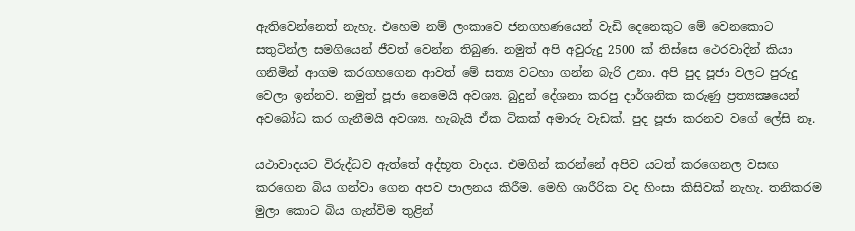ඇතිවෙන්නෙත් නැහැ. එහෙම නම් ලංකාවෙ ජනගහණයෙන් වැඩි දෙනෙකුට මේ වෙනකොට සතුටින්ල සමගියෙන් ජීවත් වෙන්න තිබුණ. නමුත් අපි අවුරුදු 2500 ක් තිස්සෙ ථෙරවාදින් කියා ගනිමින් ආගම කරගහගෙන ආවත් මේ සත්‍ය වටහා ගන්න බැරි උනා. අපි පුද පූජා වලට පුරුදු වෙලා ඉන්නව. නමුත් පූජා නෙමෙයි අවශ්‍ය. බුදුන් දේශනා කරපු දාර්ශනික කරුණු ප්‍රත්‍යක්‍ෂයෙන් අවබෝධ කර ගැනීමයි අවශ්‍ය. හැබැයි ඒක ටිකක් අමාරු වැඩක්. පුද පූජා කරනව වගේ ලේසි නෑ.

යථාවාදයට විරුද්ධව ඇත්තේ අද්භූත වාදය. එමගින් කරන්නේ අපිව යටත් කරගෙනල වසඟ කරගෙන බිය ගන්වා ගෙන අපව පාලනය කිරීම. මෙහි ශාරීරික වද හිංසා කිසිවක් නැහැ. තනිකරම මුලා කොට බිය ගැන්විම තුළින්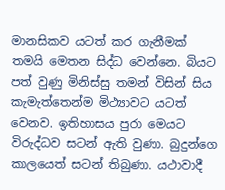මානසිකව යටත් කර ගැනීමක් තමයි මෙතන සිද්ධ වෙන්නෙ. බියට පත් වුණු මිනිස්සු තමන් විසින් සිය කැමැත්තෙන්ම මිථ්‍යාවට යටත් වෙනව. ඉතිහාසය පුරා මෙයට විරුද්ධව සටන් ඇති වුණා. බුදුන්ගෙ කාලයෙත් සටන් තිබුණා. යථාවාදී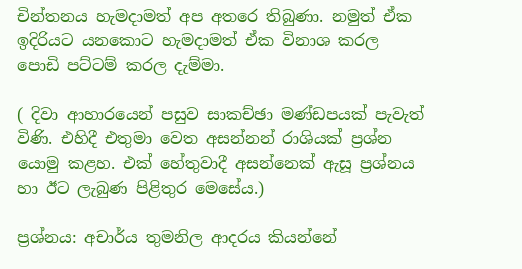චින්තනය හැමදාමත් අප අතරෙ තිබුණා. නමුත් ඒක ඉදිරියට යනකොට හැමදාමත් ඒක විනාශ කරල පොඩි පට්ටම් කරල දැම්මා.

( දිවා ආහාරයෙන් පසුව සාකච්ඡා මණ්ඩපයක් පැවැත් විණි. එහිදී එතුමා වෙත අසන්නන් රාශියක් ප්‍රශ්න යොමු කළහ. එක් හේතුවාදී අසන්නෙක් ඇසූ ප්‍රශ්නය හා ඊට ලැබුණ පිළිතුර මෙසේය.)

ප්‍රශ්නය: අචාර්ය තුමනිල ආදරය කියන්නේ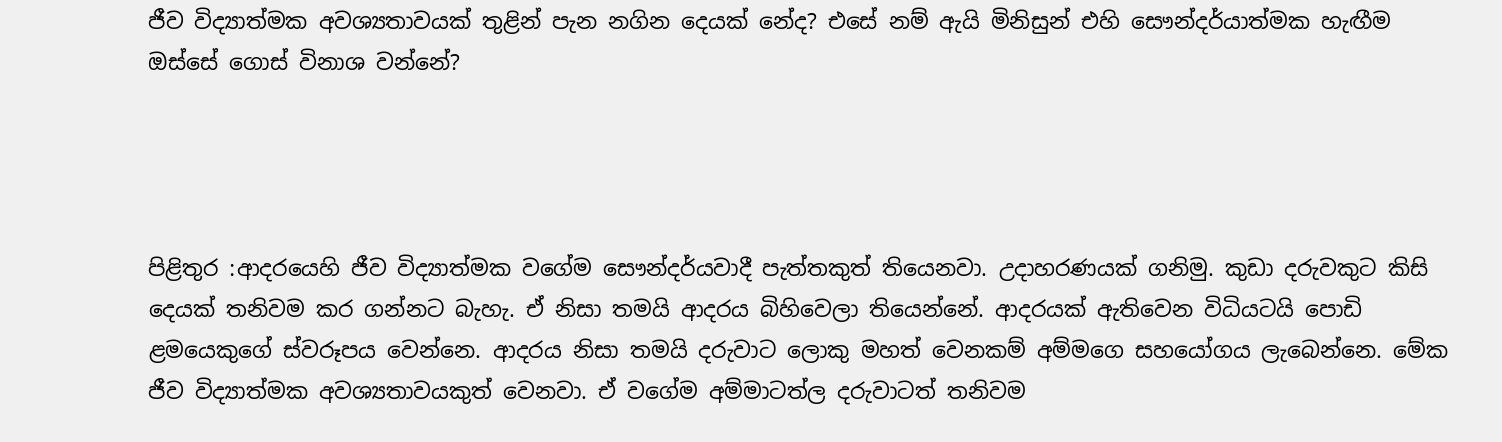ජීව විද්‍යාත්මක අවශ්‍යතාවයක් තුළින් පැන නගින දෙයක් නේද? එසේ නම් ඇයි මිනිසුන් එහි සෞන්දර්යාත්මක හැඟීම ඔස්සේ ගොස් විනාශ වන්නේ?




පිළිතුර :ආදරයෙහි ජීව විද්‍යාත්මක වගේම සෞන්දර්යවාදී පැත්තකුත් තියෙනවා. උදාහරණයක් ගනිමු. කුඩා දරුවකුට කිසි දෙයක් තනිවම කර ගන්නට බැහැ. ඒ නිසා තමයි ආදරය බිහිවෙලා තියෙන්නේ. ආදරයක් ඇතිවෙන විධියටයි පොඩි ළමයෙකුගේ ස්වරූපය වෙන්නෙ. ආදරය නිසා තමයි දරුවාට ලොකු මහත් වෙනකම් අම්මගෙ සහයෝගය ලැබෙන්නෙ. මේක ජීව විද්‍යාත්මක අවශ්‍යතාවයකුත් වෙනවා. ඒ වගේම අම්මාටත්ල දරුවාටත් තනිවම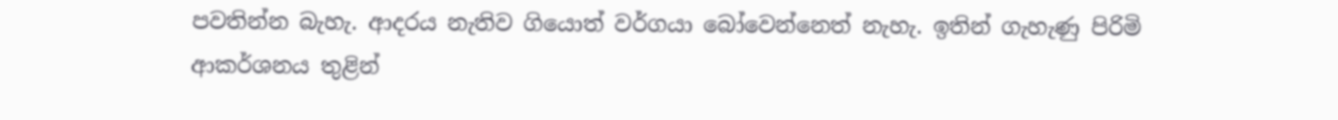පවතින්න බැහැ. ආදරය නැතිව ගියොත් වර්ගයා බෝවෙන්නෙත් නැහැ. ඉතින් ගැහැණු පිරිමි ආකර්ශනය තුළින්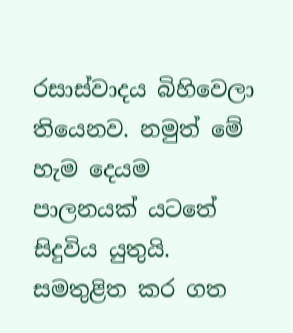රසාස්වාදය බිහිවෙලා තියෙනව. නමුත් මේ හැම දෙයම පාලනයක් යටතේ සිදුවිය යුතුයි. සමතුළිත කර ගත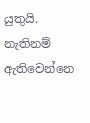යුතුයි. නැතිනම් ඇතිවෙන්නෙ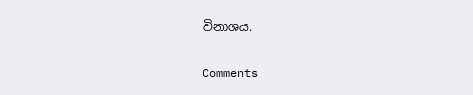විනාශය.

Comments